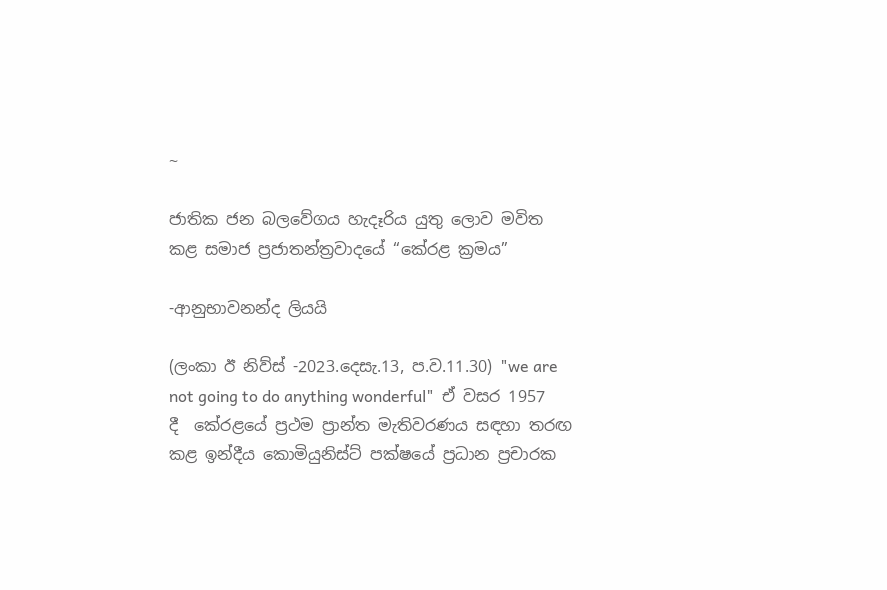~

ජාතික ජන බලවේගය හැදෑරිය යුතු ලොව මවිත කළ සමාජ ප්‍රජාතන්ත්‍රවාදයේ “කේරළ ක්‍රමය”

-ආනුභාවනන්ද ලියයි

(ලංකා ඊ නිව්ස් -2023.දෙසැ.13, ප.ව.11.30) "we are not going to do anything wonderful"  ඒ වසර 1957 දී  කේරළයේ ප්‍රථම ප්‍රාන්ත මැතිවරණය සඳහා තරඟ කළ ඉන්දීය කොමියුනිස්ට් පක්ෂයේ ප්‍රධාන ප්‍රචාරක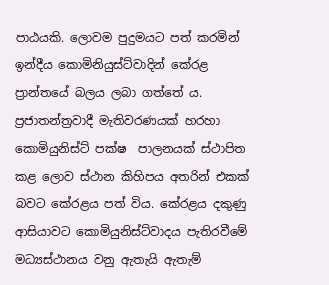පාඨයකි. ලොවම පුදුමයට පත් කරමින් ඉන්දීය කොමිනියුස්ට්වාදින් කේරළ ප්‍රාන්තයේ බලය ලබා ගත්තේ ය. ප්‍රජාතන්ත්‍රවාදී මැතිවරණයක් හරහා කොමියුනිස්ට් පක්ෂ  පාලනයක් ස්ථාපිත කළ ලොව ස්ථාන කිහිපය අතරින් එකක් බවට කේරළය පත් විය. කේරළය දකුණු ආසියාවට කොමියුනිස්ට්වාදය පැතිරවීමේ මධ්‍යස්ථානය වනු ඇතැයි ඇතැම්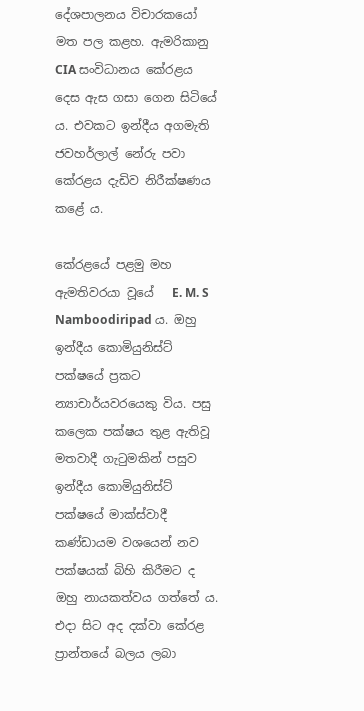දේශපාලනය විචාරකයෝ මත පල කළහ. ඇමරිකානු CIA සංවිධානය කේරළය දෙස ඇස ගසා ගෙන සිටියේ ය. එවකට ඉන්දීය අගමැති ජවහර්ලාල් නේරු පවා කේරළය දැඩිව නිරීක්ෂණය කළේ ය.

කේරළයේ පළමු මහ ඇමතිවරයා වූයේ   E. M. S Namboodiripad ය. ඔහු ඉන්දීය කොමියුනිස්ට් පක්ෂයේ ප්‍රකට න්‍යාචාර්යවරයෙකු විය. පසු කලෙක පක්ෂය තුළ ඇතිවූ මතවාදී ගැටුමකින් පසුව ඉන්දීය කොමියුනිස්ට් පක්ෂයේ මාක්ස්වාදී කණ්ඩායම වශයෙන් නව පක්ෂයක් බිහි කිරීමට ද ඔහු නායකත්වය ගත්තේ ය. එදා සිට අද දක්වා කේරළ ප්‍රාන්තයේ බලය ලබා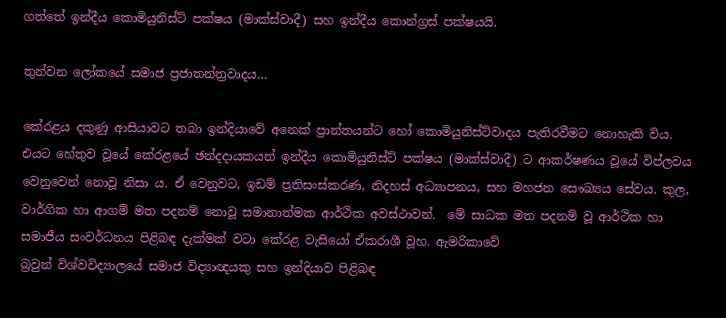ගත්තේ ඉන්දීය කොමියුනිස්ට් පක්ෂය (මාක්ස්වාදී) සහ ඉන්දීය කොන්ග්‍රස් පක්ෂයයි.

තුන්වන ලෝකයේ සමාජ ප්‍රජාතන්ත්‍රවාදය…

කේරළය දකුණු ආසියාවට තබා ඉන්දියාවේ අනෙක් ප්‍රාන්තයන්ට හෝ කොමියුනිස්ට්වාදය පැතිරවීමට නොහැකි විය. එයට හේතුව වූයේ කේරළයේ ඡන්දදායකයන් ඉන්දීය කොමියුනිස්ට් පක්ෂය (මාක්ස්වාදී) ට ආකර්ෂණය වූයේ විප්ලවය වෙනුවෙන් නොවූ නිසා ය. ඒ වෙනුවට, ඉඩම් ප්‍රතිසංස්කරණ, නිදහස් අධ්‍යාපනය, සහ මහජන සෞඛ්‍යය සේවය. කුල, වාර්ගික හා ආගම් මත පදනම් නොවූ සමානාත්මක ආර්ථික අවස්ථාවන්.  මේ සාධක මත පදනම් වූ ආර්ථික හා සමාජීය සංවර්ධනය පිළිබඳ දැක්මක් වටා කේරළ වැසියෝ ඒකරාශී වූහ. ඇමරිකාවේ
බ්‍රවුන් විශ්වවිද්‍යාලයේ සමාජ විද්‍යාඥයකු සහ ඉන්දියාව පිළිබඳ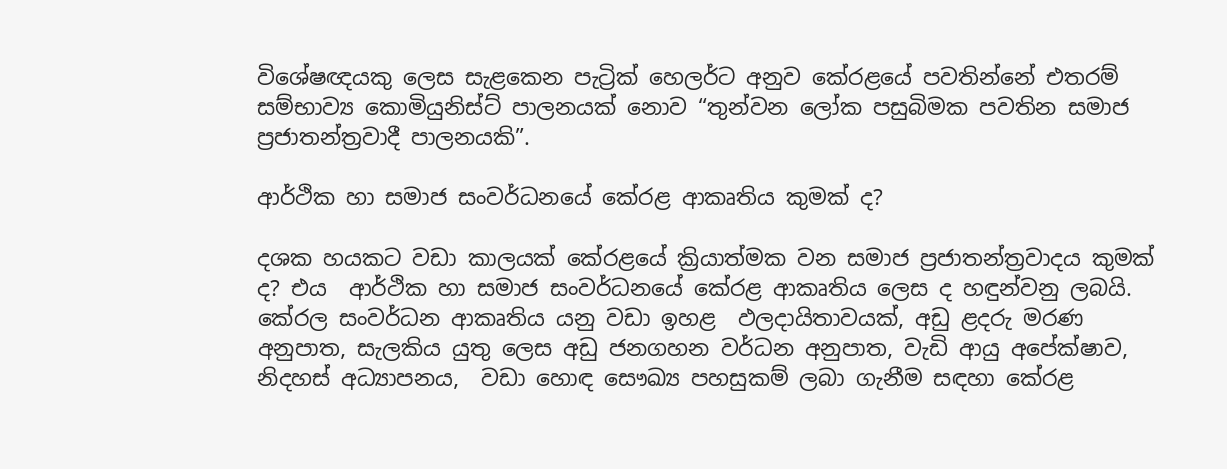විශේෂඥයකු ලෙස සැළකෙන පැට්‍රික් හෙලර්ට අනුව කේරළයේ පවතින්නේ එතරම් සම්භාව්‍ය කොමියුනිස්ට් පාලනයක් නොව “තුන්වන ලෝක පසුබිමක පවතින සමාජ ප්‍රජාතන්ත්‍රවාදී පාලනයකි”.

ආර්ථික හා සමාජ සංවර්ධනයේ කේරළ ආකෘතිය කුමක් ද?

දශක හයකට වඩා කාලයක් කේරළයේ ක්‍රියාත්මක වන සමාජ ප්‍රජාතන්ත්‍රවාදය කුමක් ද? එය  ආර්ථික හා සමාජ සංවර්ධනයේ කේරළ ආකෘතිය ලෙස ද හඳුන්වනු ලබයි. කේරල සංවර්ධන ආකෘතිය යනු වඩා ඉහළ  ඵලදායිතාවයක්, අඩු ළදරු මරණ අනුපාත, සැලකිය යුතු ලෙස අඩු ජනගහන වර්ධන අනුපාත, වැඩි ආයු අපේක්ෂාව, නිදහස් අධ්‍යාපනය,  වඩා හොඳ සෞඛ්‍ය පහසුකම් ලබා ගැනීම සඳහා කේරළ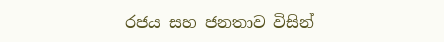රජය සහ ජනතාව විසින්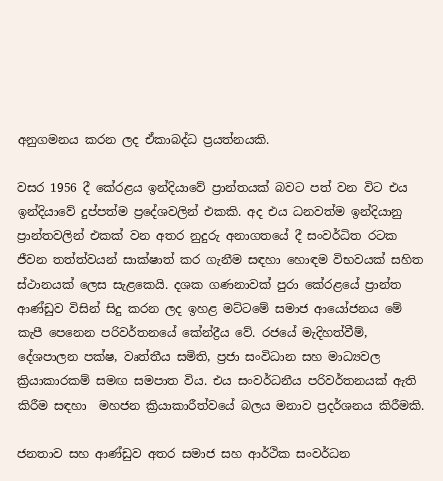අනුගමනය කරන ලද ඒකාබද්ධ ප්‍රයත්නයකි.

වසර 1956 දී කේරළය ඉන්දියාවේ ප්‍රාන්තයක් බවට පත් වන විට එය ඉන්දියාවේ දුප්පත්ම ප්‍රදේශවලින් එකකි. අද එය ධනවත්ම ඉන්දියානු ප්‍රාන්තවලින් එකක් වන අතර නුදුරු අනාගතයේ දී සංවර්ධිත රටක ජීවන තත්ත්වයන් සාක්ෂාත් කර ගැනීම සඳහා හොඳම විභවයක් සහිත ස්ථානයක් ලෙස සැළකෙයි. දශක ගණනාවක් පුරා කේරළයේ ප්‍රාන්ත ආණ්ඩුව විසින් සිදු කරන ලද ඉහළ මට්ටමේ සමාජ ආයෝජනය මේ කැපී පෙනෙන පරිවර්තනයේ කේන්ද්‍රීය වේ. රජයේ මැදිහත්වීම්, දේශපාලන පක්ෂ, වෘත්තීය සමිති, ප්‍රජා සංවිධාන සහ මාධ්‍යවල ක්‍රියාකාරකම් සමඟ සමපාත විය. එය සංවර්ධනීය පරිවර්තනයක් ඇති කිරීම සඳහා  මහජන ක්‍රියාකාරීත්වයේ බලය මනාව ප්‍රදර්ශනය කිරීමකි.

ජනතාව සහ ආණ්ඩුව අතර සමාජ සහ ආර්ථික සංවර්ධන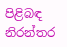පිළිබඳ නිරන්තර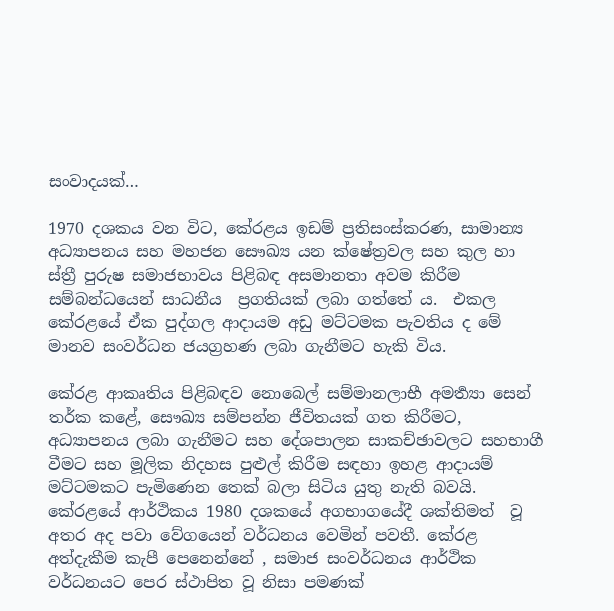සංවාදයක්…

1970 දශකය වන විට, කේරළය ඉඩම් ප්‍රතිසංස්කරණ, සාමාන්‍ය අධ්‍යාපනය සහ මහජන සෞඛ්‍ය යන ක්ෂේත්‍රවල සහ කුල හා ස්ත්‍රී පුරුෂ සමාජභාවය පිළිබඳ අසමානතා අවම කිරීම සම්බන්ධයෙන් සාධනීය  ප්‍රගතියක් ලබා ගත්තේ ය.  එකල කේරළයේ ඒක පුද්ගල ආදායම අඩු මට්ටමක පැවතිය ද මේ මානව සංවර්ධන ජයග්‍රහණ ලබා ගැනීමට හැකි විය.

කේරළ ආකෘතිය පිළිබඳව නොබෙල් සම්මානලාභී අමර්‍ත්‍යා සෙන් තර්ක කළේ, සෞඛ්‍ය සම්පන්න ජීවිතයක් ගත කිරීමට, අධ්‍යාපනය ලබා ගැනීමට සහ දේශපාලන සාකච්ඡාවලට සහභාගී වීමට සහ මූලික නිදහස පුළුල් කිරීම සඳහා ඉහළ ආදායම් මට්ටමකට පැමිණෙන තෙක් බලා සිටිය යුතු නැති බවයි. කේරළයේ ආර්ථිකය 1980 දශකයේ අගභාගයේදී ශක්තිමත්  වූ අතර අද පවා වේගයෙන් වර්ධනය වෙමින් පවතී. කේරළ අත්දැකීම කැපී පෙනෙන්නේ , සමාජ සංවර්ධනය ආර්ථික වර්ධනයට පෙර ස්ථාපිත වූ නිසා පමණක්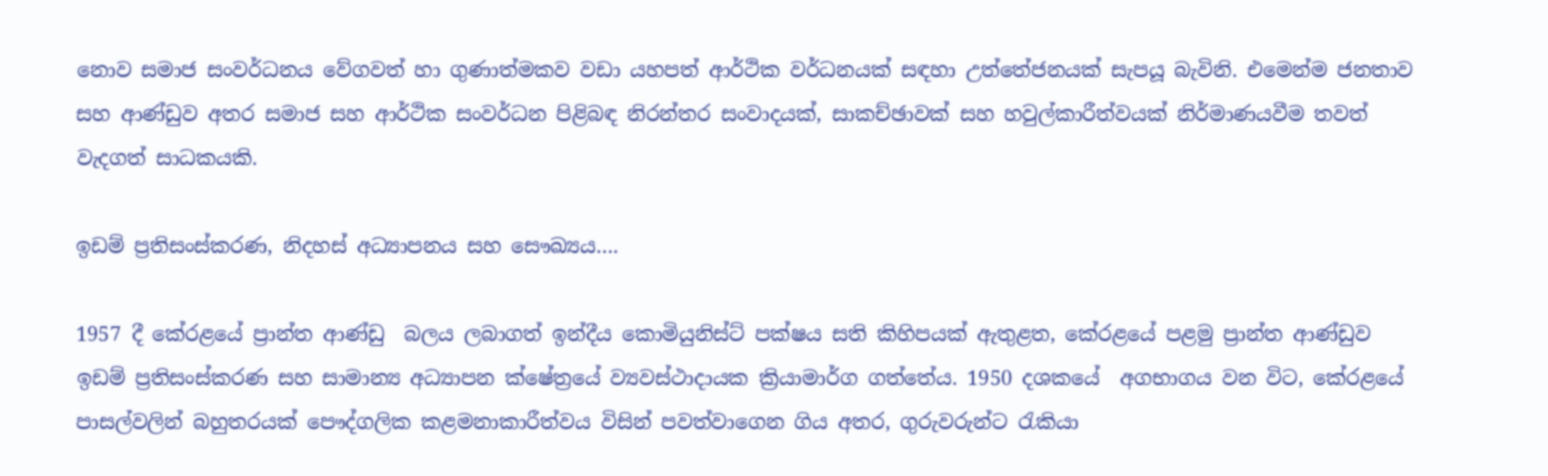නොව සමාජ සංවර්ධනය වේගවත් හා ගුණාත්මකව වඩා යහපත් ආර්ථික වර්ධනයක් සඳහා උත්තේජනයක් සැපයූ බැවිනි. එමෙන්ම ජනතාව සහ ආණ්ඩුව අතර සමාජ සහ ආර්ථික සංවර්ධන පිළිබඳ නිරන්තර සංවාදයක්, සාකච්ඡාවක් සහ හවුල්කාරීත්වයක් නිර්මාණයවීම තවත් වැදගත් සාධකයකි.

ඉඩම් ප්‍රතිසංස්කරණ, නිදහස් අධ්‍යාපනය සහ සෞඛ්‍යය….

1957 දී කේරළයේ ප්‍රාන්ත ආණ්ඩු  බලය ලබාගත් ඉන්දීය කොමියුනිස්ට් පක්ෂය සති කිහිපයක් ඇතුළත, කේරළයේ පළමු ප්‍රාන්ත ආණ්ඩුව ඉඩම් ප්‍රතිසංස්කරණ සහ සාමාන්‍ය අධ්‍යාපන ක්ෂේත්‍රයේ ව්‍යවස්ථාදායක ක්‍රියාමාර්ග ගත්තේය. 1950 දශකයේ  අගභාගය වන විට, කේරළයේ පාසල්වලින් බහුතරයක් පෞද්ගලික කළමනාකාරීත්වය විසින් පවත්වාගෙන ගිය අතර, ගුරුවරුන්ට රැකියා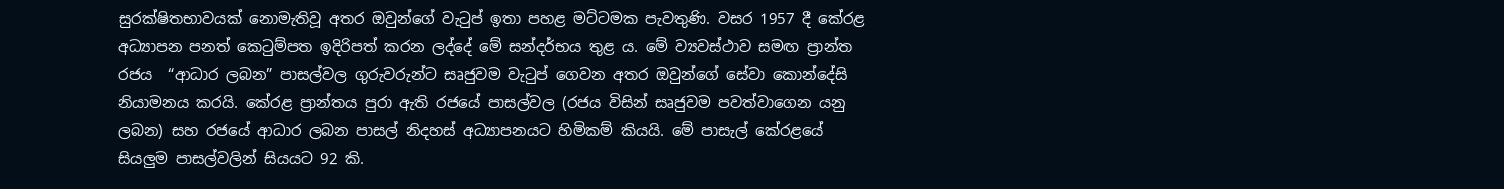සුරක්ෂිතභාවයක් නොමැතිවූ අතර ඔවුන්ගේ වැටුප් ඉතා පහළ මට්ටමක පැවතුණි. වසර 1957 දී කේරළ අධ්‍යාපන පනත් කෙටුම්පත ඉදිරිපත් කරන ලද්දේ මේ සන්දර්භය තුළ ය. මේ ව්‍යවස්ථාව සමඟ ප්‍රාන්ත රජය  “ආධාර ලබන” පාසල්වල ගුරුවරුන්ට සෘජුවම වැටුප් ගෙවන අතර ඔවුන්ගේ සේවා කොන්දේසි නියාමනය කරයි. කේරළ ප්‍රාන්තය පුරා ඇති රජයේ පාසල්වල (රජය විසින් සෘජුවම පවත්වාගෙන යනු ලබන) සහ රජයේ ආධාර ලබන පාසල් නිදහස් අධ්‍යාපනයට හිමිකම් කියයි. මේ පාසැල් කේරළයේ සියලුම පාසල්වලින් සියයට 92 කි.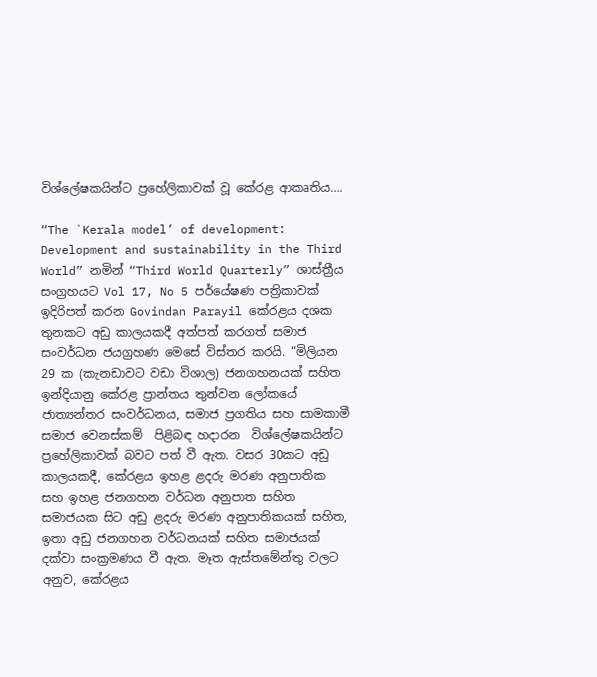විශ්ලේෂකයින්ට ප්‍රහේලිකාවක් වූ කේරළ ආකෘතිය….

“The `Kerala model’ of development: Development and sustainability in the Third World” නමින් “Third World Quarterly” ශාස්ත්‍රීය සංග්‍රහයට Vol 17, No 5 පර්යේෂණ පත්‍රිකාවක් ඉදිරිපත් කරන Govindan Parayil කේරළය දශක තුනකට අඩු කාලයකදී අත්පත් කරගත් සමාජ සංවර්ධන ජයග්‍රහණ මෙසේ විස්තර කරයි. “මිලියන 29 ක (කැනඩාවට වඩා විශාල) ජනගහනයක් සහිත ඉන්දියානු කේරළ ප්‍රාන්තය තුන්වන ලෝකයේ ජාත්‍යන්තර සංවර්ධනය, සමාජ ප්‍රගතිය සහ සාමකාමී සමාජ වෙනස්කම්  පිළිබඳ හදාරන  විශ්ලේෂකයින්ට ප්‍රහේලිකාවක් බවට පත් වී ඇත. වසර 30කට අඩු කාලයකදී, කේරළය ඉහළ ළදරු මරණ අනුපාතික සහ ඉහළ ජනගහන වර්ධන අනුපාත සහිත සමාජයක සිට අඩු ළදරු මරණ අනුපාතිකයක් සහිත, ඉතා අඩු ජනගහන වර්ධනයක් සහිත සමාජයක් දක්වා සංක්‍රමණය වී ඇත. මෑත ඇස්තමේන්තු වලට අනුව, කේරළය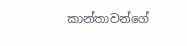කාන්තාවන්ගේ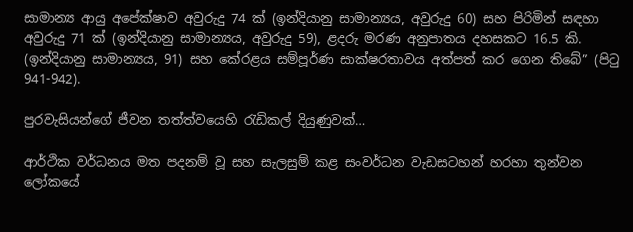සාමාන්‍ය ආයු අපේක්ෂාව අවුරුදු 74 ක් (ඉන්දියානු සාමාන්‍යය, අවුරුදු 60) සහ පිරිමින් සඳහා අවුරුදු 71 ක් (ඉන්දියානු සාමාන්‍යය, අවුරුදු 59), ළදරු මරණ අනුපාතය දහසකට 16.5 කි.
(ඉන්දියානු සාමාන්‍යය, 91) සහ කේරළය සම්පූර්ණ සාක්ෂරතාවය අත්පත් කර ගෙන තිබේ” (පිටු 941-942).

පුරවැසියන්ගේ ජීවන තත්ත්වයෙහි රැඩිකල් දියුණුවක්…

ආර්ථික වර්ධනය මත පදනම් වූ සහ සැලසුම් කළ සංවර්ධන වැඩසටහන් හරහා තුන්වන ලෝකයේ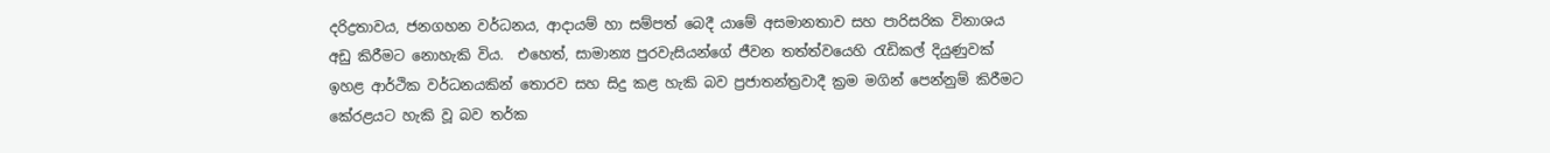දරිද්‍රතාවය, ජනගහන වර්ධනය, ආදායම් හා සම්පත් බෙදී යාමේ අසමානතාව සහ පාරිසරික විනාශය අඩු කිරීමට නොහැකි විය.  එහෙත්, සාමාන්‍ය පුරවැසියන්ගේ ජීවන තත්ත්වයෙහි රැඩිකල් දියුණුවක් ඉහළ ආර්ථික වර්ධනයකින් තොරව සහ සිදු කළ හැකි බව ප්‍රජාතන්ත්‍රවාදී ක්‍රම මගින් පෙන්නුම් කිරීමට කේරළයට හැකි වූ බව තර්ක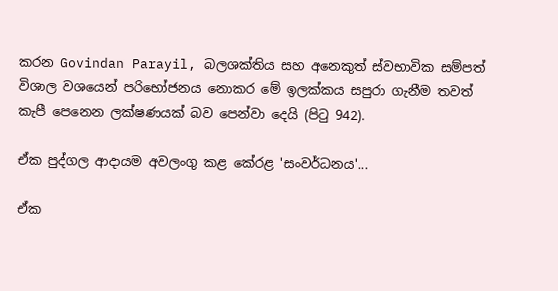කරන Govindan Parayil, බලශක්තිය සහ අනෙකුත් ස්වභාවික සම්පත් විශාල වශයෙන් පරිභෝජනය නොකර මේ ඉලක්කය සපුරා ගැනීම තවත් කැපී පෙනෙන ලක්ෂණයක් බව පෙන්වා දෙයි (පිටු 942).

ඒක පුද්ගල ආදායම අවලංගු කළ කේරළ 'සංවර්ධනය'...

ඒක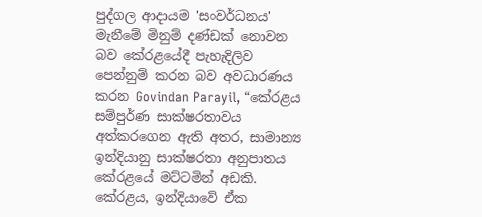පුද්ගල ආදායම 'සංවර්ධනය' මැනීමේ මිනුම් දණ්ඩක් නොවන බව කේරළයේදී පැහැදිලිව පෙන්නුම් කරන බව අවධාරණය කරන Govindan Parayil, “කේරළය සම්පුර්ණ සාක්ෂරතාවය අත්කරගෙන ඇති අතර, සාමාන්‍ය ඉන්දියානු සාක්ෂරතා අනුපාතය කේරළයේ මට්ටමින් අඩකි. කේරළය, ඉන්දියාවේ ඒක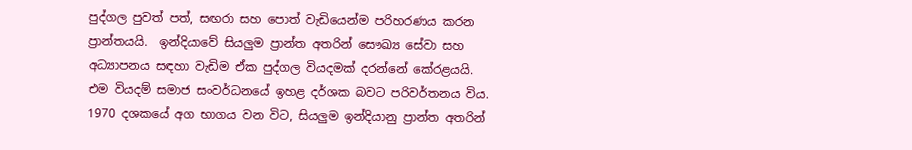පුද්ගල පුවත් පත්, සඟරා සහ පොත් වැඩියෙන්ම පරිහරණය කරන ප්‍රාන්තයයි.  ඉන්දියාවේ සියලුම ප්‍රාන්ත අතරින් සෞඛ්‍ය සේවා සහ අධ්‍යාපනය සඳහා වැඩිම ඒක පුද්ගල වියදමක් දරන්නේ කේරළයයි. එම වියදම් සමාජ සංවර්ධනයේ ඉහළ දර්ශක බවට පරිවර්තනය විය. 1970 දශකයේ අග භාගය වන විට, සියලුම ඉන්දියානු ප්‍රාන්ත අතරින්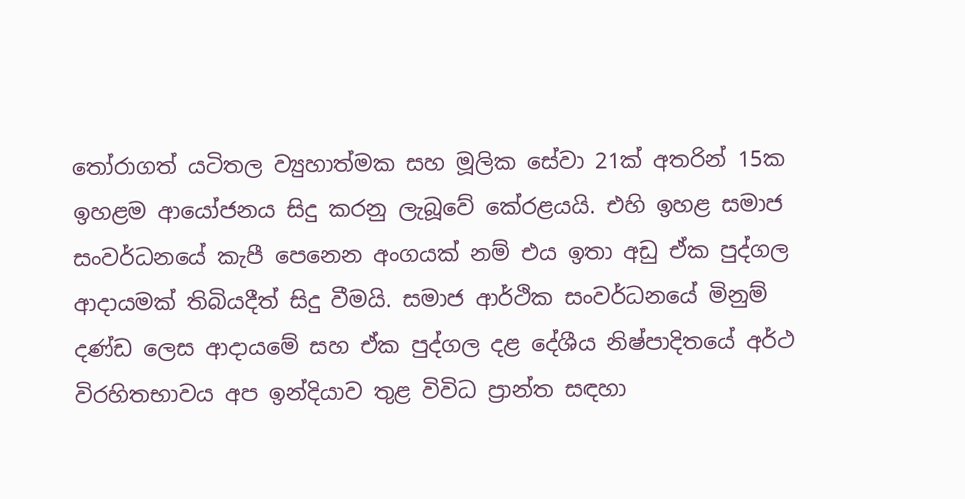තෝරාගත් යටිතල ව්‍යුහාත්මක සහ මූලික සේවා 21ක් අතරින් 15ක ඉහළම ආයෝජනය සිදු කරනු ලැබූවේ කේරළයයි. එහි ඉහළ සමාජ සංවර්ධනයේ කැපී පෙනෙන අංගයක් නම් එය ඉතා අඩු ඒක පුද්ගල ආදායමක් තිබියදීත් සිදු වීමයි. සමාජ ආර්ථික සංවර්ධනයේ මිනුම් දණ්ඩ ලෙස ආදායමේ සහ ඒක පුද්ගල දළ දේශීය නිෂ්පාදිතයේ අර්ථ විරහිතභාවය අප ඉන්දියාව තුළ විවිධ ප්‍රාන්ත සඳහා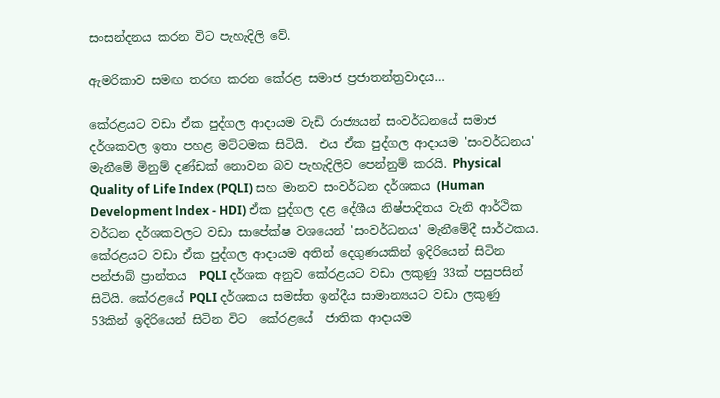සංසන්දනය කරන විට පැහැදිලි වේ.

ඇමරිකාව සමඟ තරඟ කරන කේරළ සමාජ ප්‍රජාතන්ත්‍රවාදය…

කේරළයට වඩා ඒක පුද්ගල ආදායම වැඩි රාජ්‍යයන් සංවර්ධනයේ සමාජ දර්ශකවල ඉතා පහළ මට්ටමක සිටියි.  එය ඒක පුද්ගල ආදායම 'සංවර්ධනය' මැනීමේ මිනුම් දණ්ඩක් නොවන බව පැහැදිලිව පෙන්නුම් කරයි. Physical Quality of Life Index (PQLI) සහ මානව සංවර්ධන දර්ශකය (Human Development lndex - HDI) ඒක පුද්ගල දළ දේශීය නිෂ්පාදිතය වැනි ආර්ථික වර්ධන දර්ශකවලට වඩා සාපේක්ෂ වශයෙන් 'සංවර්ධනය' මැනීමේදී සාර්ථකය. කේරළයට වඩා ඒක පුද්ගල ආදායම අතින් දෙගුණයකින් ඉදිරියෙන් සිටින පන්ජාබ් ප්‍රාන්තය  PQLI දර්ශක අනුව කේරළයට වඩා ලකුණු 33ක් පසුපසින් සිටියි. කේරළයේ PQLI දර්ශකය සමස්ත ඉන්දීය සාමාන්‍යයට වඩා ලකුණු 53කින් ඉදිරියෙන් සිටින විට  කේරළයේ  ජාතික ආදායම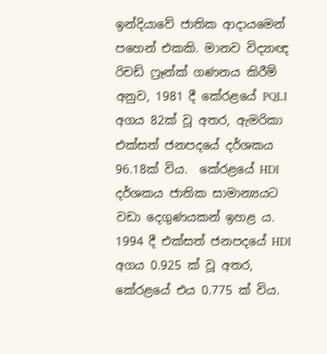ඉන්දියාවේ ජාතික ආදායමෙන්  පහෙන් එකකි. මානව විද්‍යාඥ රිචඩ් ෆ්‍රෑන්ක් ගණනය කිරීම් අනුව, 1981 දී කේරළයේ PQLI අගය 82ක් වූ අතර, ඇමරිකා එක්සත් ජනපදයේ දර්ශකය 96.18ක් විය.  කේරළයේ HDI දර්ශකය ජාතික සාමාන්‍යයට වඩා දෙගුණයකන් ඉහළ ය. 1994 දී එක්සත් ජනපදයේ HDI අගය 0.925 ක් වූ අතර, කේරළයේ එය 0.775 ක් විය.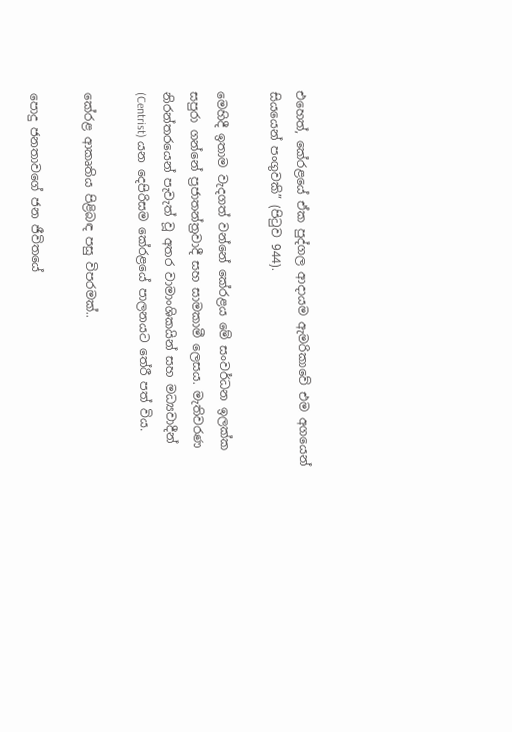එහෙත්, කේරළයේ ඒක පුද්ගල ආදායම ඇමරිකාවේ එම අගයෙන් සියයෙන් පංගුවකි” (පිටුව 944).

මෙහිදී ඉතාම වැදගත් වන්නේ කේරළය මේ සංවර්ධන ඉලක්ක සපුරා ගන්නේ ප්‍රජාතන්ත්‍රවාදී සහ සාමකාමී ලෙසය. මැතිවරණ නිරන්තරයෙන් පැවැත් වූ අතර වාමාංශිකයින් සහ මධ්‍යවාදීන් (Centrist) යන දෙපිරිසම කේරළයේ පාලනයට තේරී පත් විය.

කේරළ ආකෘතිය පිළිබඳ පසු විපරමක්..

පොදු ජනතාවගේ ජන ජීවිතයේ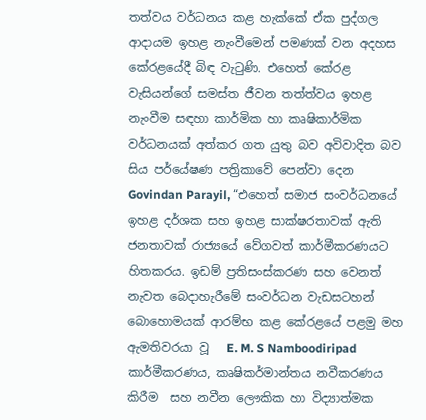තත්වය වර්ධනය කළ හැක්කේ ඒක පුද්ගල ආදායම ඉහළ නැංවීමෙන් පමණක් වන අදහස කේරළයේදී බිඳ වැටුණි. එහෙත් කේරළ වැසියන්ගේ සමස්ත ජීවන තත්ත්වය ඉහළ නැංවීම සඳහා කාර්මික හා කෘෂිකාර්මික වර්ධනයක් අත්කර ගත යුතු බව අවිවාදිත බව සිය පර්යේෂණ පත්‍රිකාවේ පෙන්වා දෙන Govindan Parayil, “එහෙත් සමාජ සංවර්ධනයේ ඉහළ දර්ශක සහ ඉහළ සාක්ෂරතාවක් ඇති ජනතාවක් රාජ්‍යයේ වේගවත් කාර්මීකරණයට හිතකරය. ඉඩම් ප්‍රතිසංස්කරණ සහ වෙනත් නැවත බෙදාහැරීමේ සංවර්ධන වැඩසටහන් බොහොමයක් ආරම්භ කළ කේරළයේ පළමු මහ ඇමතිවරයා වූ   E. M. S Namboodiripad කාර්මීකරණය, කෘෂිකර්මාන්තය නවීකරණය කිරීම  සහ නවීන ලෞකික හා විද්‍යාත්මක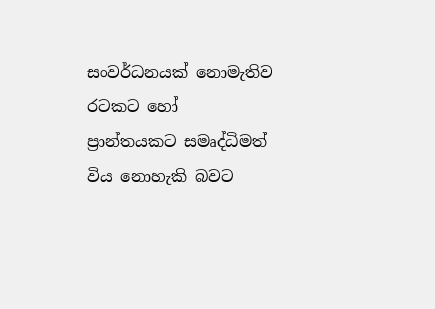සංවර්ධනයක් නොමැතිව රටකට හෝ ප්‍රාන්තයකට සමෘද්ධිමත් විය නොහැකි බවට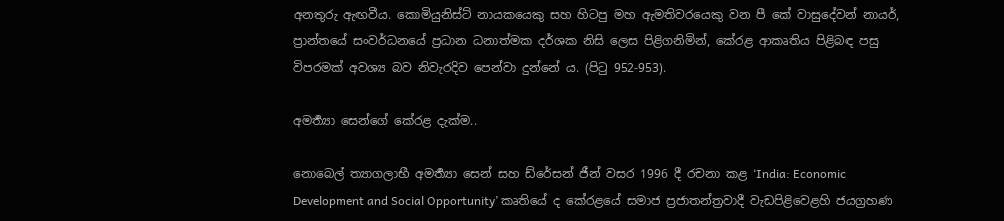අනතුරු ඇඟවීය. කොමියුනිස්ට් නායකයෙකු සහ හිටපු මහ ඇමතිවරයෙකු වන පී කේ වාසුදේවන් නායර්, ප්‍රාන්තයේ සංවර්ධනයේ ප්‍රධාන ධනාත්මක දර්ශක නිසි ලෙස පිළිගනිමින්, කේරළ ආකෘතිය පිළිබඳ පසු විපරමක් අවශ්‍ය බව නිවැරදිව පෙන්වා දුන්නේ ය. (පිටු 952-953).

අමර්‍ත්‍යා සෙන්ගේ කේරළ දැක්ම..

නොබෙල් ත්‍යාගලාභී අමර්‍ත්‍යා සෙන් සහ ඩ්රේසන් ජීන් වසර 1996 දී රචනා කළ ‘India: Economic Development and Social Opportunity’ කෘතියේ ද කේරළයේ සමාජ ප්‍රජාතන්ත්‍රවාදී වැඩපිළිවෙළහි ජයග්‍රහණ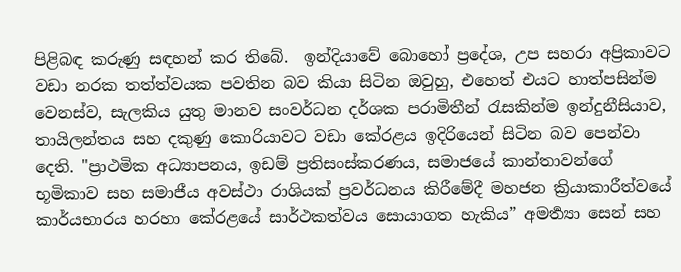පිළිබඳ කරුණු සඳහන් කර තිබේ.  ඉන්දියාවේ බොහෝ ප්‍රදේශ, උප සහරා අප්‍රිකාවට වඩා නරක තත්ත්වයක පවතින බව කියා සිටින ඔවුහු, එහෙත් එයට හාත්පසින්ම වෙනස්ව, සැලකිය යුතු මානව සංවර්ධන දර්ශක පරාමිතීන් රැසකින්ම ඉන්දුනීසියාව, තායිලන්තය සහ දකුණු කොරියාවට වඩා කේරළය ඉදිරියෙන් සිටින බව පෙන්වා දෙති. "ප්‍රාථමික අධ්‍යාපනය, ඉඩම් ප්‍රතිසංස්කරණය, සමාජයේ කාන්තාවන්ගේ භූමිකාව සහ සමාජීය අවස්ථා රාශියක් ප්‍රවර්ධනය කිරීමේදී මහජන ක්‍රියාකාරීත්වයේ කාර්යභාරය හරහා කේරළයේ සාර්ථකත්වය සොයාගත හැකිය” අමර්‍ත්‍යා සෙන් සහ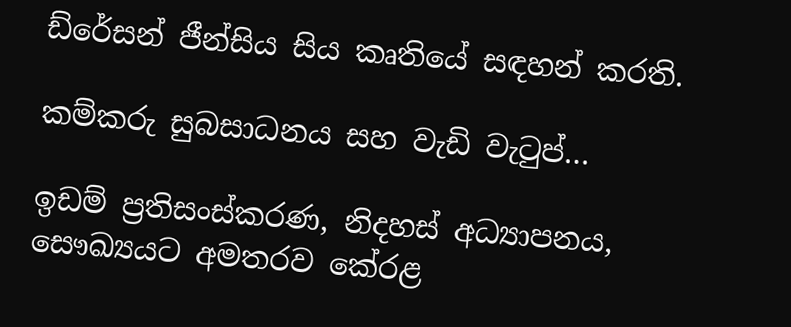ඩ්රේසන් ජීන්සිය සිය කෘතියේ සඳහන් කරති.

කම්කරු සුබසාධනය සහ වැඩි වැටුප්…

ඉඩම් ප්‍රතිසංස්කරණ, නිදහස් අධ්‍යාපනය, සෞඛ්‍යයට අමතරව කේරළ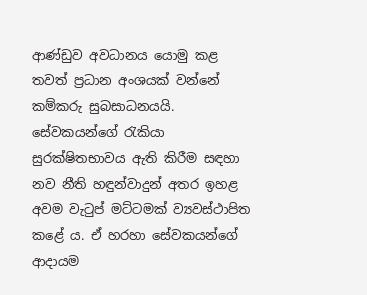ආණ්ඩුව අවධානය යොමු කළ තවත් ප්‍රධාන අංශයක් වන්නේ කම්කරු සුබසාධනයයි. සේවකයන්ගේ රැකියා සුරක්ෂිතභාවය ඇති කිරීම සඳහා නව නීති හඳුන්වාදුන් අතර ඉහළ අවම වැටුප් මට්ටමක් ව්‍යවස්ථාපිත කළේ ය. ඒ හරහා සේවකයන්ගේ ආදායම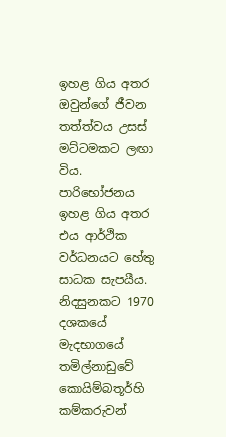ඉහළ ගිය අතර ඔවුන්ගේ ජීවන තත්ත්වය උසස් මට්ටමකට ලඟා විය. පාරිභෝජනය ඉහළ ගිය අතර එය ආර්ථික වර්ධනයට හේතු සාධක සැපයීය. නිදසුනකට 1970 දශකයේ මැදභාගයේ  තමිල්නාඩුවේ කොයිම්බතූර්හි කම්කරුවන්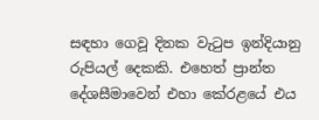සඳහා ගෙවූ දිනක වැටුප ඉන්දියානු  රුපියල් දෙකකි. එහෙත් ප්‍රාන්ත දේශසීමාවෙන් එහා කේරළයේ එය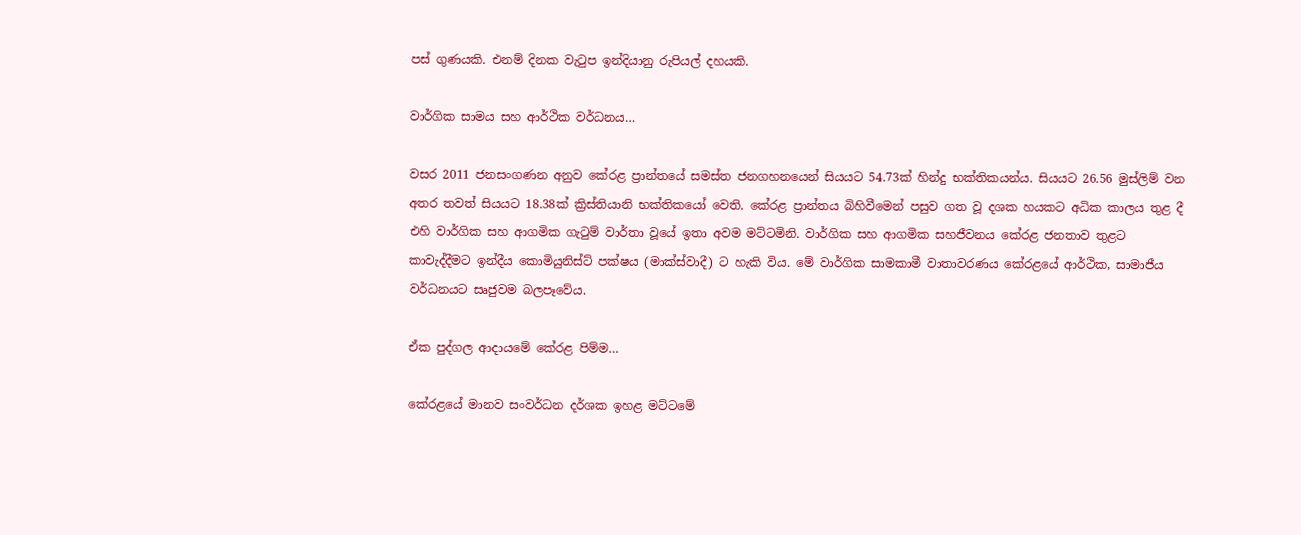පස් ගුණයකි. එනම් දිනක වැටුප ඉන්දියානු රුපියල් දහයකි.

වාර්ගික සාමය සහ ආර්ථික වර්ධනය…

වසර 2011 ජනසංගණන අනුව කේරළ ප්‍රාන්තයේ සමස්ත ජනගහනයෙන් සියයට 54.73ක් හින්දු භක්තිකයන්ය. සියයට 26.56 මුස්ලිම් වන අතර තවත් සියයට 18.38ක් ක්‍රිස්තියානි භක්තිකයෝ වෙති. කේරළ ප්‍රාන්තය බිහිවීමෙන් පසුව ගත වූ දශක හයකට අධික කාලය තුළ දී එහි වාර්ගික සහ ආගමික ගැටුම් වාර්තා වූයේ ඉතා අවම මට්ටමිනි. වාර්ගික සහ ආගමික සහජීවනය කේරළ ජනතාව තුළට කාවැද්දීමට ඉන්දීය කොමියුනිස්ට් පක්ෂය (මාක්ස්වාදී) ට හැකි විය. මේ වාර්ගික සාමකාමී වාතාවරණය කේරළයේ ආර්ථික, සාමාජීය වර්ධනයට සෘජුවම බලපෑවේය.

ඒක පුද්ගල ආදායමේ කේරළ පිම්ම…

කේරළයේ මානව සංවර්ධන දර්ශක ඉහළ මට්ටමේ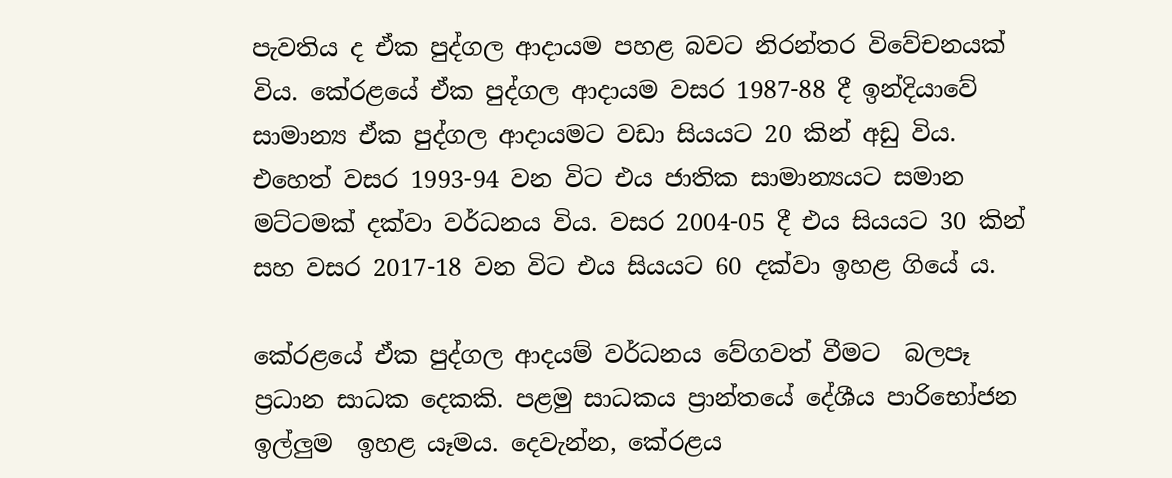පැවතිය ද ඒක පුද්ගල ආදායම පහළ බවට නිරන්තර විවේචනයක් විය. කේරළයේ ඒක පුද්ගල ආදායම වසර 1987-88 දී ඉන්දියාවේ සාමාන්‍ය ඒක පුද්ගල ආදායමට වඩා සියයට 20 කින් අඩු විය. එහෙත් වසර 1993-94 වන විට එය ජාතික සාමාන්‍යයට සමාන මට්ටමක් දක්වා වර්ධනය විය. වසර 2004-05 දී එය සියයට 30 කින් සහ වසර 2017-18 වන විට එය සියයට 60 දක්වා ඉහළ ගියේ ය.

කේරළයේ ඒක පුද්ගල ආදයම් වර්ධනය වේගවත් වීමට  බලපෑ  ප්‍රධාන සාධක දෙකකි. පළමු සාධකය ප්‍රාන්තයේ දේශීය පාරිභෝජන ඉල්ලුම  ඉහළ යෑමය. දෙවැන්න, කේරළය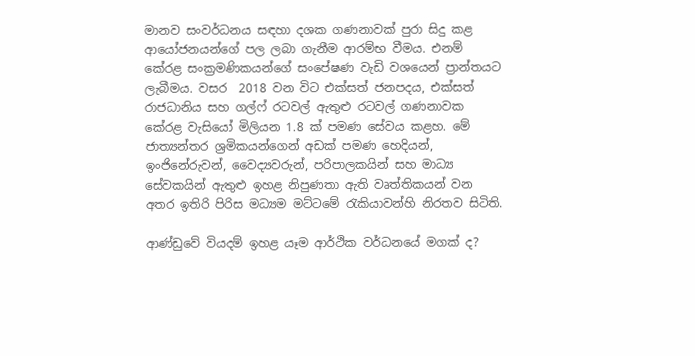මානව සංවර්ධනය සඳහා දශක ගණනාවක් පුරා සිදු කළ ආයෝජනයන්ගේ පල ලබා ගැනීම ආරම්භ වීමය. එනම් කේරළ සංක්‍රමණිකයන්ගේ සංපේෂණ වැඩි වශයෙන් ප්‍රාන්තයට ලැබීමය. වසර  2018 වන විට එක්සත් ජනපදය, එක්සත් රාජධානිය සහ ගල්ෆ් රටවල් ඇතුළු රටවල් ගණනාවක කේරළ වැසියෝ මිලියන 1.8 ක් පමණ සේවය කළහ. මේ ජාත්‍යන්තර ශ්‍රමිකයන්ගෙන් අඩක් පමණ හෙදියන්, ඉංජිනේරුවන්, වෛද්‍යවරුන්, පරිපාලකයින් සහ මාධ්‍ය සේවකයින් ඇතුළු ඉහළ නිපුණතා ඇති වෘත්තිකයන් වන අතර ඉතිරි පිරිස මධ්‍යම මට්ටමේ රැකියාවන්හි නිරතව සිටිති.

ආණ්ඩුවේ වියදම් ඉහළ යෑම ආර්ථික වර්ධනයේ මගක් ද?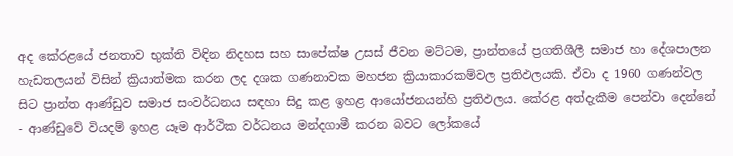අද කේරළයේ ජනතාව භුක්ති විඳින නිදහස සහ සාපේක්ෂ උසස් ජීවන මට්ටම, ප්‍රාන්තයේ ප්‍රගතිශීලී සමාජ හා දේශපාලන හැඩතලයන් විසින් ක්‍රියාත්මක කරන ලද දශක ගණනාවක මහජන ක්‍රියාකාරකම්වල ප්‍රතිඵලයකි. ඒවා ද 1960 ගණන්වල සිට ප්‍රාන්ත ආණ්ඩුව සමාජ සංවර්ධනය සඳහා සිදු කළ ඉහළ ආයෝජනයන්හි ප්‍රතිඵලය. කේරළ අත්දැකීම පෙන්වා දෙන්නේ - ආණ්ඩුවේ වියදම් ඉහළ යෑම ආර්ථික වර්ධනය මන්දගාමී කරන බවට ලෝකයේ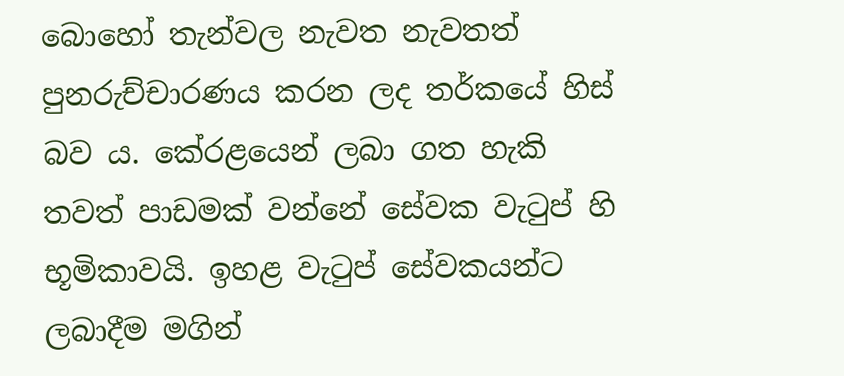බොහෝ තැන්වල නැවත නැවතත් පුනරුච්චාරණය කරන ලද තර්කයේ හිස් බව ය. කේරළයෙන් ලබා ගත හැකි තවත් පාඩමක් වන්නේ සේවක වැටුප් හි භූමිකාවයි. ඉහළ වැටුප් සේවකයන්ට ලබාදීම මගින්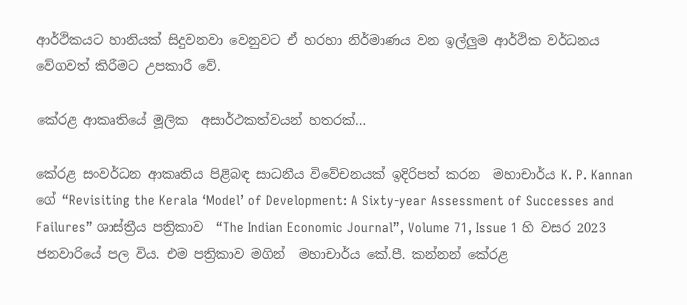ආර්ථිකයට හානියක් සිදුවනවා වෙනුවට ඒ හරහා නිර්මාණය වන ඉල්ලුම ආර්ථික වර්ධනය වේගවත් කිරීමට උපකාරී වේ.

කේරළ ආකෘතියේ මූලික  අසාර්ථකත්වයන් හතරක්…

කේරළ සංවර්ධන ආකෘතිය පිළිබඳ සාධනීය විවේචනයක් ඉදිරිපත් කරන  මහාචාර්ය K. P. Kannan ගේ “Revisiting the Kerala ‘Model’ of Development: A Sixty-year Assessment of Successes and Failures” ශාස්ත්‍රීය පත්‍රිකාව  “The Indian Economic Journal”, Volume 71, Issue 1 හි වසර 2023 ජනවාරියේ පල විය. එම පත්‍රිකාව මගින්  මහාචාර්ය කේ.පී. කන්නන් කේරළ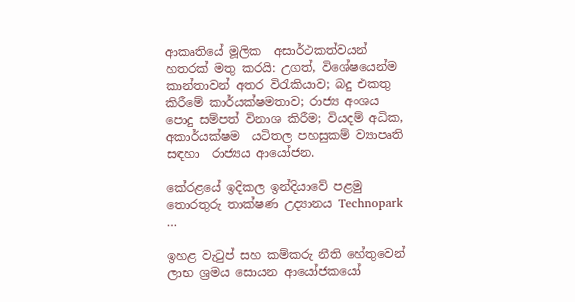ආකෘතියේ මූලික  අසාර්ථකත්වයන් හතරක් මතු කරයි: උගත්, විශේෂයෙන්ම කාන්තාවන් අතර විරැකියාව; බදු එකතු කිරීමේ කාර්යක්ෂමතාව; රාජ්‍ය අංශය පොදු සම්පත් විනාශ කිරීම; වියදම් අධික, අකාර්යක්ෂම  යටිතල පහසුකම් ව්‍යාපෘති සඳහා  රාජ්‍යය ආයෝජන.

කේරළයේ ඉදිකල ඉන්දියාවේ පළමු තොරතුරු තාක්ෂණ උද්‍යානය Technopark …

ඉහළ වැටුප් සහ කම්කරු නීති හේතුවෙන් ලාභ ශ්‍රමය සොයන ආයෝජකයෝ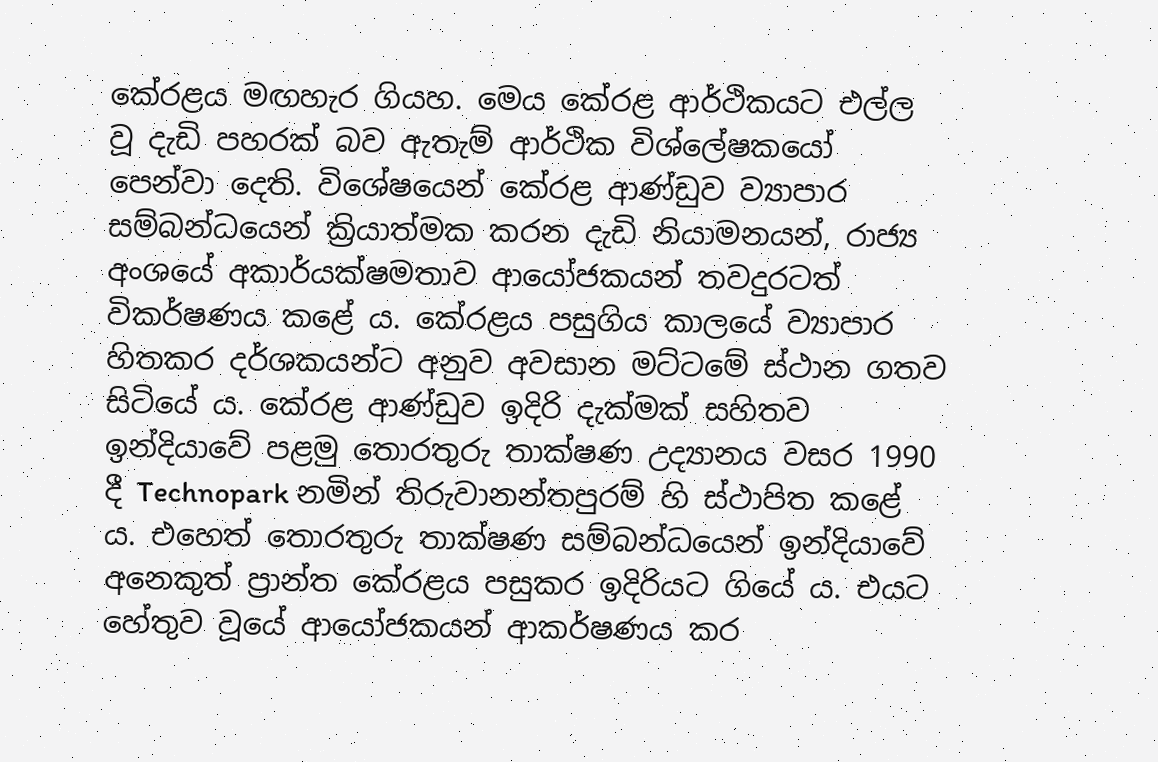කේරළය මඟහැර ගියහ. මෙය කේරළ ආර්ථිකයට එල්ල වූ දැඩි පහරක් බව ඇතැම් ආර්ථික විශ්ලේෂකයෝ පෙන්වා දෙති. විශේෂයෙන් කේරළ ආණ්ඩුව ව්‍යාපාර සම්බන්ධයෙන් ක්‍රියාත්මක කරන දැඩි නියාමනයන්, රාජ්‍ය අංශයේ අකාර්යක්ෂමතාව ආයෝජකයන් තවදුරටත් විකර්ෂණය කළේ ය. කේරළය පසුගිය කාලයේ ව්‍යාපාර හිතකර දර්ශකයන්ට අනුව අවසාන මට්ටමේ ස්ථාන ගතව සිටියේ ය. කේරළ ආණ්ඩුව ඉදිරි දැක්මක් සහිතව ඉන්දියාවේ පළමු තොරතුරු තාක්ෂණ උද්‍යානය වසර 1990 දී Technopark නමින් තිරුවානන්තපුරම් හි ස්ථාපිත කළේ ය. එහෙත් තොරතුරු තාක්ෂණ සම්බන්ධයෙන් ඉන්දියාවේ අනෙකුත් ප්‍රාන්ත කේරළය පසුකර ඉදිරියට ගියේ ය. එයට හේතුව වූයේ ආයෝජකයන් ආකර්ෂණය කර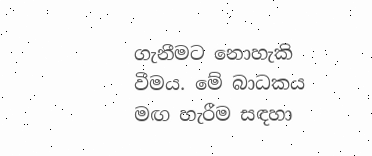ගැනීමට නොහැකි වීමය. මේ බාධකය මඟ හැරීම සඳහා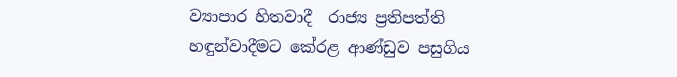ව්‍යාපාර හිතවාදී  රාජ්‍ය ප්‍රතිපත්ති හඳුන්වාදීමට කේරළ ආණ්ඩුව පසුගිය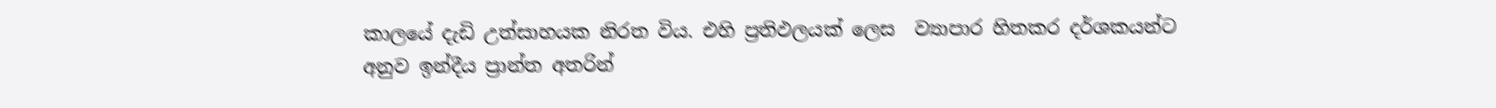කාලයේ දැඩි උත්සාහයක නිරත විය. එහි ප්‍රතිඵලයක් ලෙස  ව්‍යාපාර හිතකර දර්ශකයන්ට අනුව ඉන්දීය ප්‍රාන්ත අතරින්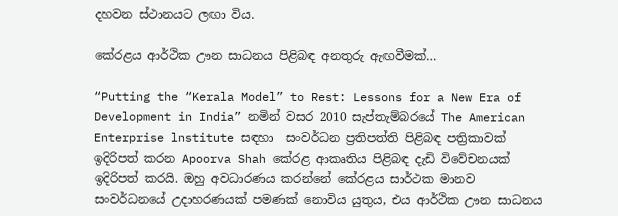දහවන ස්ථානයට ලඟා විය.

කේරළය ආර්ථික ඌන සාධනය පිළිබඳ අනතුරු ඇඟවීමක්…

“Putting the “Kerala Model” to Rest: Lessons for a New Era of Development in India” නමින් වසර 2010 සැප්තැම්බරයේ The American Enterprise lnstitute සඳහා  සංවර්ධන ප්‍රතිපත්ති පිළිබඳ පත්‍රිකාවක් ඉදිරිපත් කරන Apoorva Shah කේරළ ආකෘතිය පිළිබඳ දැඩි විවේචනයක් ඉදිරිපත් කරයි. ඔහු අවධාරණය කරන්නේ කේරළය සාර්ථක මානව සංවර්ධනයේ උදාහරණයක් පමණක් නොවිය යුතුය, එය ආර්ථික ඌන සාධනය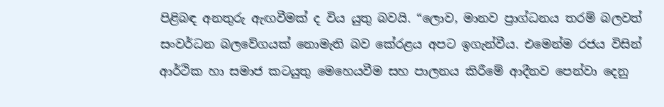පිළිබඳ අනතුරු ඇඟවීමක් ද විය යුතු බවයි. “ලොව, මානව ප්‍රාග්ධනය තරම් බලවත් සංවර්ධන බලවේගයක් නොමැති බව කේරළය අපට ඉගැන්වීය. එමෙන්ම රජය විසින් ආර්ථික හා සමාජ කටයුතු මෙහෙයවීම සහ පාලනය කිරීමේ ආදීනව පෙන්වා දෙනු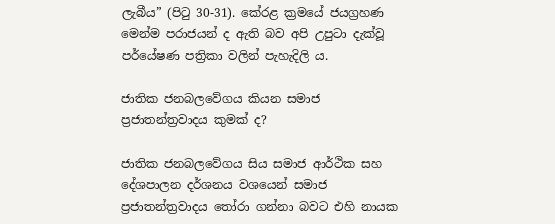ලැබීය” (පිටු 30-31). කේරළ ක්‍රමයේ ජයග්‍රහණ මෙන්ම පරාජයන් ද ඇති බව අපි උපුටා දැක්වූ පර්යේෂණ පත්‍රිකා වලින් පැහැදිලි ය.

ජාතික ජනබලවේගය කියන සමාජ ප්‍රජාතන්ත්‍රවාදය කුමක් ද?

ජාතික ජනබලවේගය සිය සමාජ ආර්ථික සහ දේශපාලන දර්ශනය වශයෙන් සමාජ ප්‍රජාතන්ත්‍රවාදය තෝරා ගන්නා බවට එහි නායක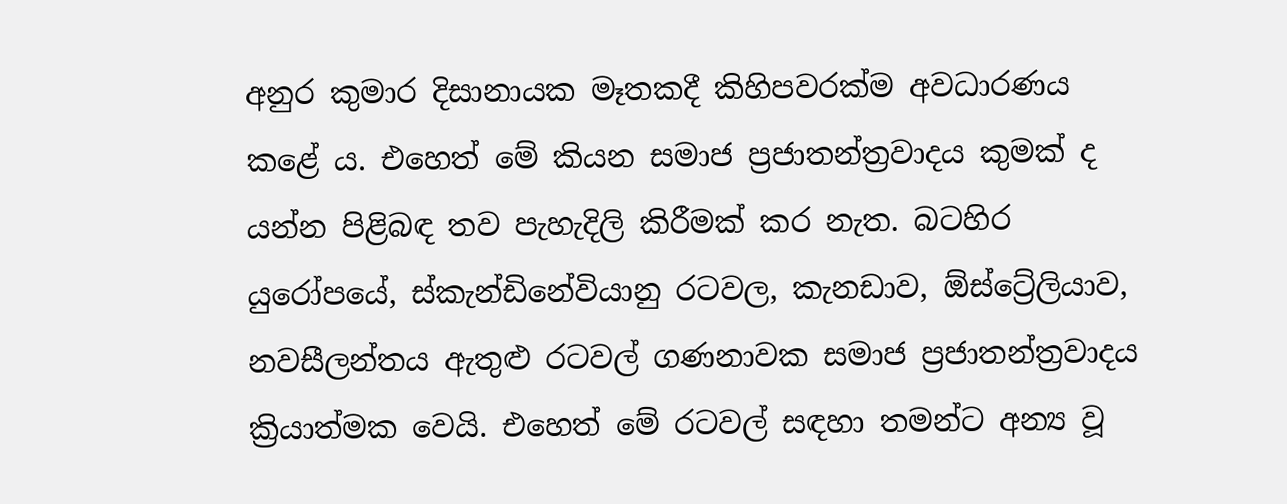අනුර කුමාර දිසානායක මෑතකදී කිහිපවරක්ම අවධාරණය කළේ ය. එහෙත් මේ කියන සමාජ ප්‍රජාතන්ත්‍රවාදය කුමක් ද යන්න පිළිබඳ තව පැහැදිලි කිරීමක් කර නැත. බටහිර යුරෝපයේ, ස්කැන්ඩිනේවියානු රටවල, කැනඩාව, ඕස්ට්‍රේලියාව, නවසීලන්තය ඇතුළු රටවල් ගණනාවක සමාජ ප්‍රජාතන්ත්‍රවාදය ක්‍රියාත්මක වෙයි. එහෙත් මේ රටවල් සඳහා තමන්ට අන්‍ය වූ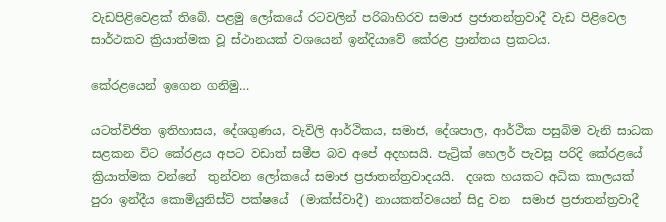වැඩපිළිවෙළක් තිබේ. පළමු ලෝකයේ රටවලින් පරිබාහිරව සමාජ ප්‍රජාතන්ත්‍රවාදී වැඩ පිළිවෙල සාර්ථකව ක්‍රියාත්මක වූ ස්ථානයක් වශයෙන් ඉන්දියාවේ කේරළ ප්‍රාන්තය ප්‍රකටය.

කේරළයෙන් ඉගෙන ගනිමු…

යටත්විජිත ඉතිහාසය, දේශගුණය, වැවිලි ආර්ථිකය, සමාජ, දේශපාල, ආර්ථික පසුබිම වැනි සාධක සළකන විට කේරළය අපට වඩාත් සමීප බව අපේ අදහසයි. පැට්‍රික් හෙලර් පැවසූ පරිදි කේරළයේ ක්‍රියාත්මක වන්නේ  තුන්වන ලෝකයේ සමාජ ප්‍රජාතන්ත්‍රවාදයයි.  දශක හයකට අධික කාලයක් පුරා ඉන්දීය කොමියුනිස්ට් පක්ෂයේ  (මාක්ස්වාදී) නායකත්වයෙන් සිදු වන  සමාජ ප්‍රජාතන්ත්‍රවාදී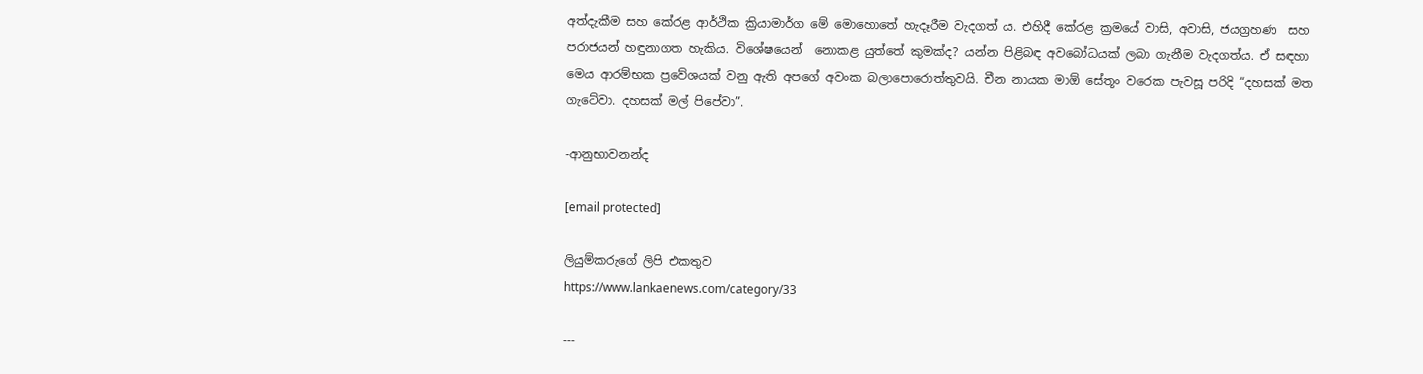අත්දැකීම සහ කේරළ ආර්ථික ක්‍රියාමාර්ග මේ මොහොතේ හැදෑරීම වැදගත් ය. එහිදී කේරළ ක්‍රමයේ වාසි, අවාසි, ජයග්‍රහණ  සහ පරාජයන් හඳුනාගත හැකිය. විශේෂයෙන්  නොකළ යුත්තේ කුමක්ද? යන්න පිළිබඳ අවබෝධයක් ලබා ගැනීම වැදගත්ය. ඒ සඳහා මෙය ආරම්භක ප්‍රවේශයක් වනු ඇති අපගේ අවංක බලාපොරොත්තුවයි. චීන නායක මා‍ඕ සේතූං වරෙක පැවසූ පරිදි “දහසක් මත ගැටේවා. දහසක් මල් පිපේවා”.

-ආනුභාවනන්ද

[email protected]

ලියුම්කරුගේ ලිපි එකතුව
https://www.lankaenews.com/category/33

---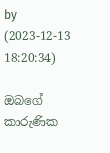by     (2023-12-13 18:20:34)

ඔබගේ කාරුණික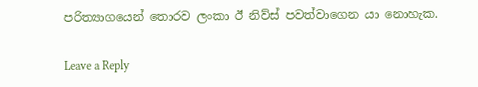පරිත්‍යාගයෙන් තොරව ලංකා ඊ නිව්ස් පවත්වාගෙන යා නොහැක.

Leave a Reply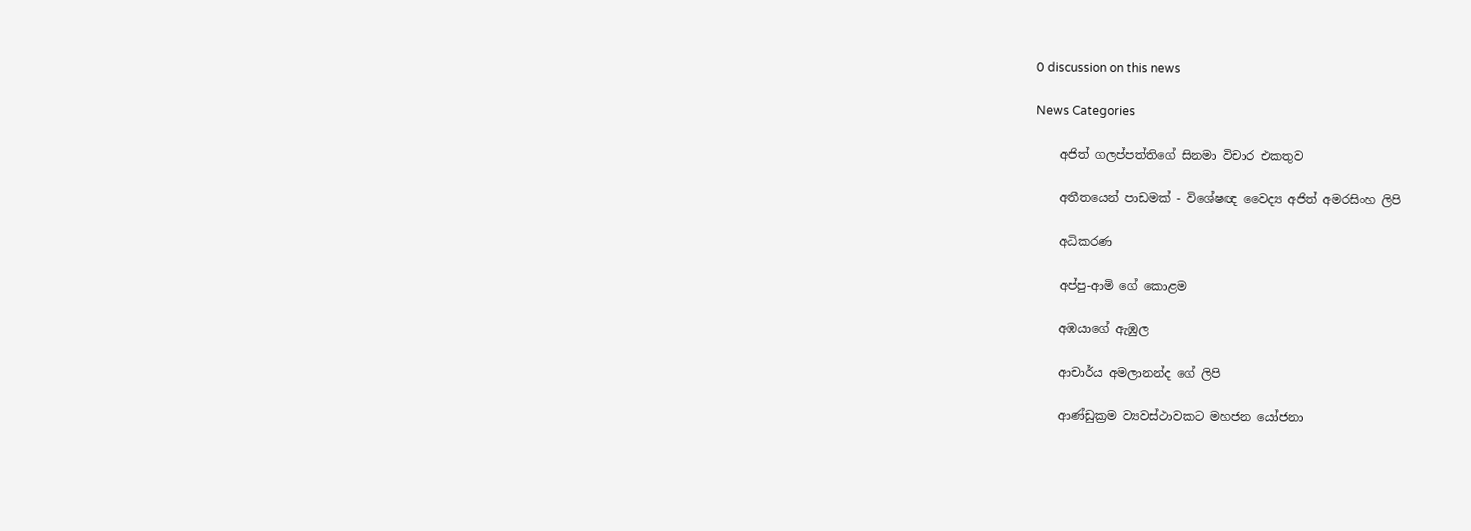0 discussion on this news

News Categories

    අජිත් ගලප්පත්තිගේ සිනමා විචාර එකතුව

    අතීතයෙන් පාඩමක් - විශේෂඥ වෛද්‍ය අජිත් අමරසිංහ ලිපි

    අධිකරණ

    අප්පු-ආමි ගේ ‌කොළම

    අඹයාගේ ඇඹුල

    ආචාර්ය අමලානන්ද ‌ගේ ලිපි

    ආණ්ඩුක්‍රම ව්‍යවස්ථාවකට මහජන යෝජනා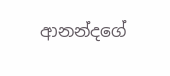ආනන්දගේ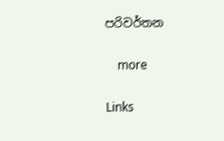පරිවර්තන

    more

Links